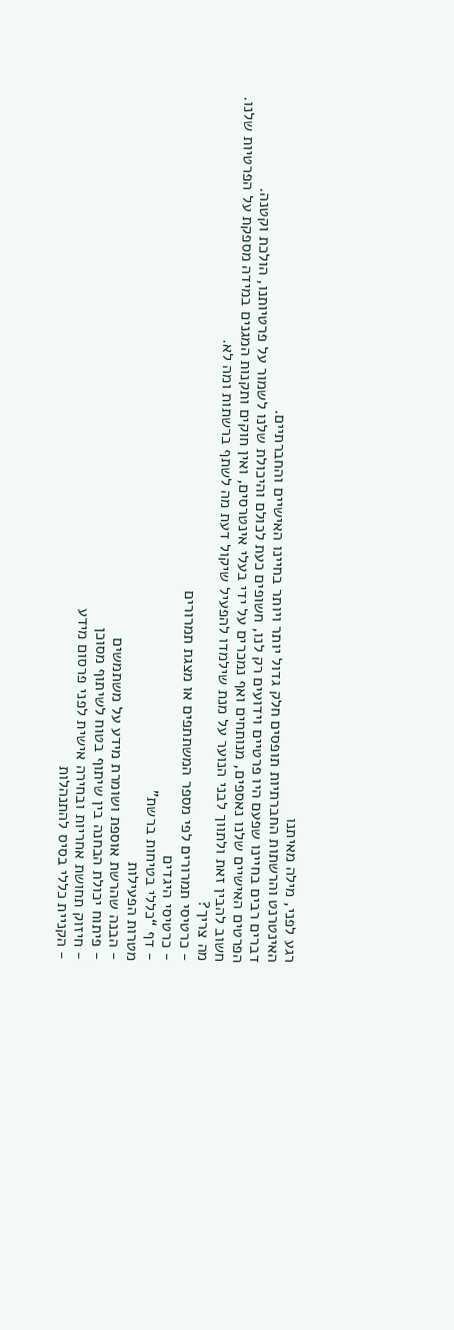רגע לפני, מילה מאיתנו
האינטרנט והרשתות החברתיות תופסים חלק גדול יותר ויותר בחיינו האישיים והחברתיים.
דברים רבים בחיינו שפעם היו פרטיים וידועים רק לנו, חשופים כעת לכולם והיכולת שלנו לשמור על פרטיותנו, הולכת וקטנה.
הפרטים האישיים שלנו נאספים, מנותחים ואף נמכרים על ידי בעלי אינטרסים, ואין חוקים ותקנות המגנים במידה מספקת על הפרטיות שלנו.
חשוב להבין זאת ולתווך לבני הנוער על מנת שילמדו להפעיל שיקול דעת מה לשתף ברשתות ומה לא.
מה צריך?
- כרטיסי תמרורים לפי מספר המשתתפים או מצגת תמרורים
- כרטיסי היגדים
- דף “כללי בטיחות ברשת”
מטרות הפעילות
- הבנה שהרשת אוספת ושומרת מידע על משתמשים
- פיתוח יכולת הבחנה בין שיתוף בטוח לשיתוף מסוכן
- חיזוק תחושת אחריות ובחירה אישית לפני פרסום מידע
- הקניית כללי בסיס להתנהלות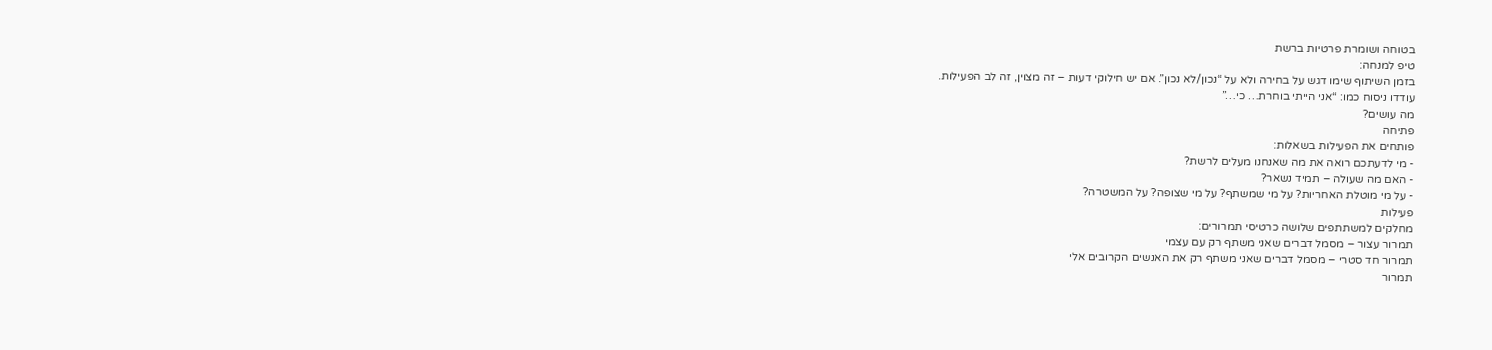בטוחה ושומרת פרטיות ברשת
טיפ למנחה:
בזמן השיתוף שימו דגש על בחירה ולא על “נכון/לא נכון”. אם יש חילוקי דעות – זה מצוין, זה לב הפעילות.
עודדו ניסוח כמו: “אני הייתי בוחרת… כי…”
מה עושים?
פתיחה
פותחים את הפעילות בשאלות:
- מי לדעתכם רואה את מה שאנחנו מעלים לרשת?
- האם מה שעולה – תמיד נשאר?
- על מי מוטלת האחריות? על מי שמשתף? על מי שצופה? על המשטרה?
פעילות
מחלקים למשתתפים שלושה כרטיסי תמרורים:
תמרור עצור – מסמל דברים שאני משתף רק עם עצמי
תמרור חד סטרי – מסמל דברים שאני משתף רק את האנשים הקרובים אלי
תמרור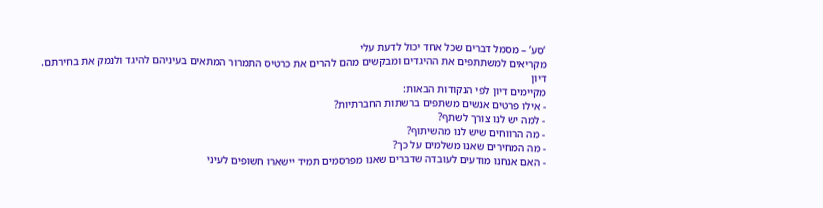‘סע’ – מסמל דברים שכל אחד יכול לדעת עלי
מקריאים למשתתפים את ההיגדים ומבקשים מהם להרים את כרטיס התמרור המתאים בעיניהם להיגד ולנמק את בחירתם.
דיון
מקיימים דיון לפי הנקודות הבאות:
- אילו פרטים אנשים משתפים ברשתות החברתיות?
- למה יש לנו צורך לשתף?
- מה הרווחים שיש לנו מהשיתוף?
- מה המחירים שאנו משלמים על כך?
- האם אנחנו מודעים לעובדה שדברים שאנו מפרסמים תמיד יישארו חשופים לעיני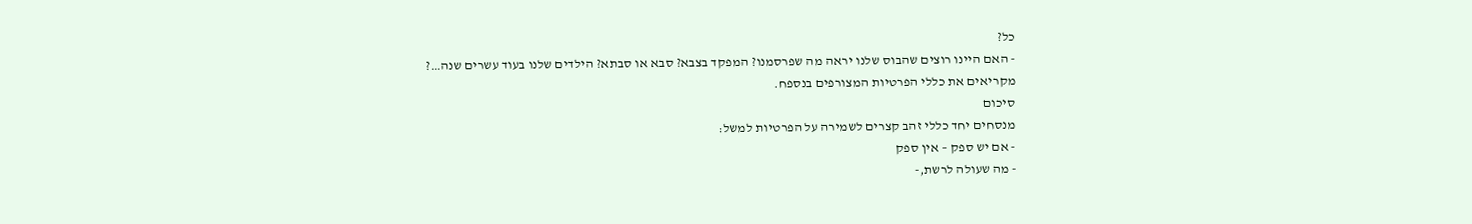כל?
- האם היינו רוצים שהבוס שלנו יראה מה שפרסמנו? המפקד בצבא? סבא או סבתא? הילדים שלנו בעוד עשרים שנה…?
מקריאים את כללי הפרטיות המצורפים בנספח.
סיכום
מנסחים יחד כללי זהב קצרים לשמירה על הפרטיות למשל:
- אם יש ספק – אין ספק
- מה שעולה לרשת,-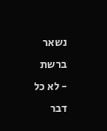נשאר ברשת
- לא כל דבר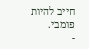חייב להיות פומבי.
-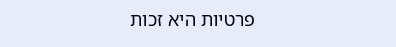פרטיות היא זכות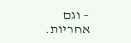– וגם אחריות.